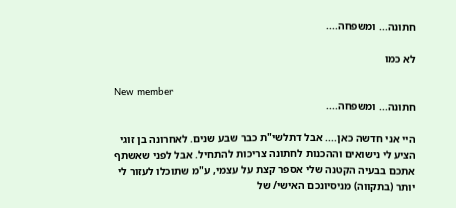חתונה... ומשפחה....

לא כמו

New member
חתונה... ומשפחה....

היי אני חדשה כאן.... אבל דתלשי"ת כבר שבע שנים. לאחרונה בן זוגי הציע לי נישואים וההכנות לחתונה צריכות להתחיל. אבל לפני שאשתף אתכם בבעיה הקטנה שלי אספר קצת על עצמי, ע"מ שתוכלו לעזור לי יותר (בתקווה) מניסיונכם האישי/ של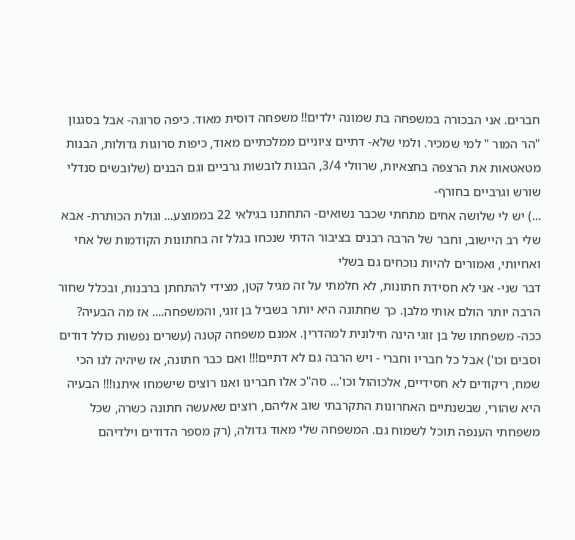חברים. אני הבכורה במשפחה בת שמונה ילדים!! משפחה דוסית מאוד. כיפה סרוגה- אבל בסגנון "הר המור " למי שמכיר. ולמי שלא- דתיים ציוניים ממלכתיים מאוד, כיפות סרוגות גדולות, הבנות מטאטאות את הרצפה בחצאיות, שרוולי 3/4, הבנות לובשות גרביים וגם הבנים (שלובשים סנדלי שורש וגרביים בחורף-
...) יש לי שלושה אחים מתחתי שכבר נשואים- התחתנו בגילאי 22 בממוצע... וגולת הכותרת- אבא שלי רב היישוב, וחבר של הרבה רבנים בציבור הדתי שנכחו בגלל זה בחתונות הקודמות של אחי ואחיותי, ואמורים להיות נוכחים גם בשלי
דבר שני- אני לא חסידת חתונות, לא חלמתי על זה מגיל קטן, מצידי להתחתן ברבנות, ובכלל שחור הרבה יותר הולם אותי מלבן. כך שחתונה היא יותר בשביל בן זוגי, והמשפחה.... אז מה הבעיה? ככה- משפחתו של בן זוגי הינה חילונית למהדרין. אמנם משפחה קטנה (עשרים נפשות כולל דודים וסבים וכו') אבל כל חבריו וחברי - ויש הרבה גם לא דתיים!!! ואם כבר חתונה, אז שיהיה לנו הכי שמח, ריקודים לא חסידיים, אלכוהול וכו'... סה"כ אלו חברינו ואנו רוצים שישמחו איתנו!!! הבעיה היא שהורי, שבשנתיים האחרונות התקרבתי שוב אליהם, רוצים שאעשה חתונה כשרה, שכל משפחתי הענפה תוכל לשמוח גם. המשפחה שלי מאוד גדולה, (רק מספר הדודים וילדיהם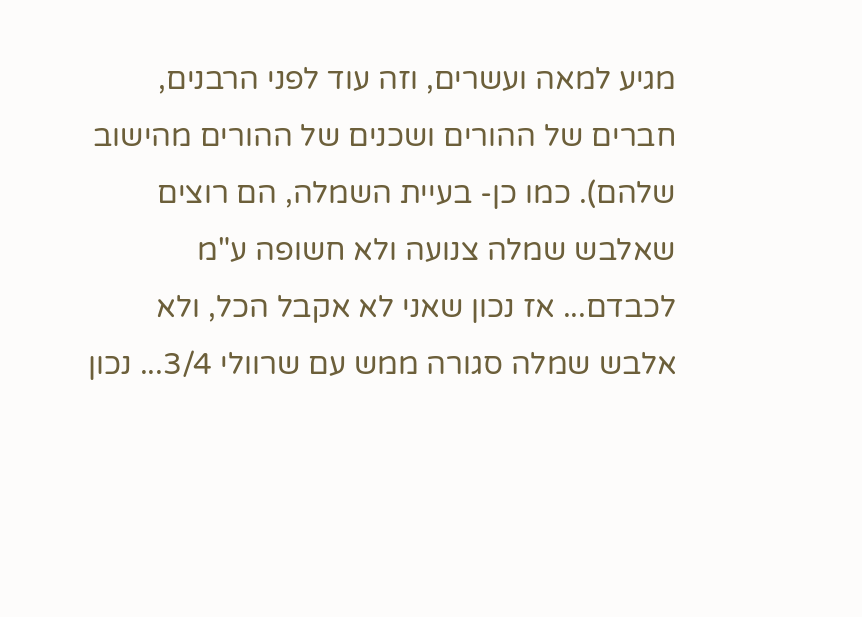מגיע למאה ועשרים, וזה עוד לפני הרבנים, חברים של ההורים ושכנים של ההורים מהישוב שלהם). כמו כן- בעיית השמלה, הם רוצים שאלבש שמלה צנועה ולא חשופה ע"מ לכבדם... אז נכון שאני לא אקבל הכל, ולא אלבש שמלה סגורה ממש עם שרוולי 3/4... נכון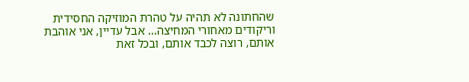שהחתונה לא תהיה על טהרת המוזיקה החסידית וריקודים מאחורי המחיצה... אבל עדיין, אני אוהבת אותם, רוצה לכבד אותם, ובכל זאת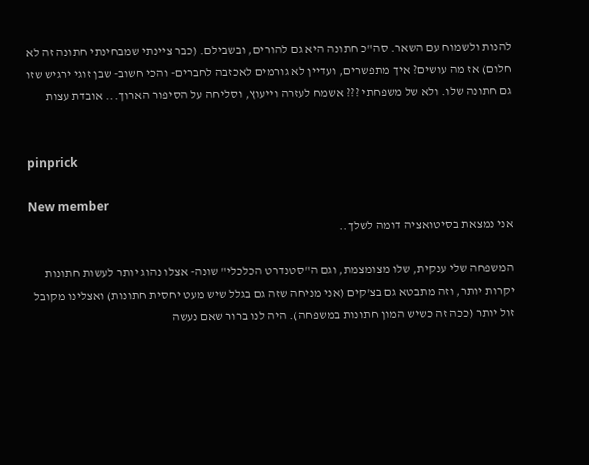להנות ולשמוח עם השאר. סה"כ חתונה היא גם להורים, ובשבילם. (כבר ציינתי שמבחינתי חתונה זה לא חלום) אז מה עושים? איך מתפשרים, ועדיין לא גורמים לאכזבה לחברים- והכי חשוב- שבן זוגי ירגיש שזו גם חתונה שלו. ולא של משפחתי ??? אשמח לעזרה וייעוץ, וסליחה על הסיפור הארוך... אובדת עצות


pinprick

New member
אני נמצאת בסיטואציה דומה לשלך..

המשפחה שלי ענקית, שלו מצומצמת, וגם ה"סטנדרט הכלכלי" שונה- אצלו נהוג יותר לעשות חתונות יקרות יותר, וזה מתבטא גם בצ'קים (אני מניחה שזה גם בגלל שיש מעט יחסית חתונות) ואצלינו מקובל זול יותר (ככה זה כשיש המון חתונות במשפחה). היה לנו ברור שאם נעשה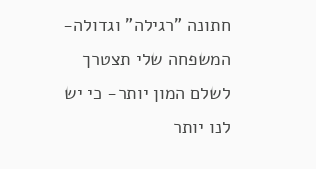חתונה "רגילה" וגדולה- המשפחה שלי תצטרך לשלם המון יותר- כי יש לנו יותר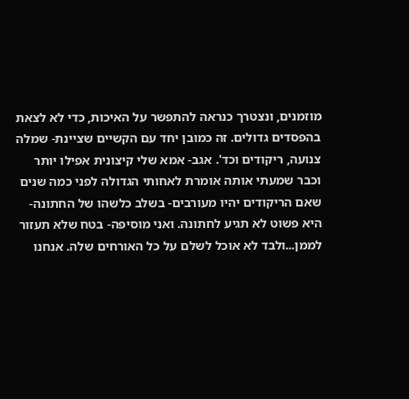מוזמנים, ונצטרך כנראה להתפשר על האיכות, כדי לא לצאת בהפסדים גדולים. זה כמובן יחד עם הקשיים שציינת- שמלה צנועה, ריקודים וכד'. אגב- אמא שלי קיצונית אפילו יותר וכבר שמעתי אותה אומרת לאחותי הגדולה לפני כמה שנים שאם הריקודים יהיו מעורבים- בשלב כלשהו של החתונה- היא פשוט לא תגיע לחתונה. ואני מוסיפה- בטח שלא תעזור לממן...ולבד לא אוכל לשלם על כל האורחים שלה. אנחנו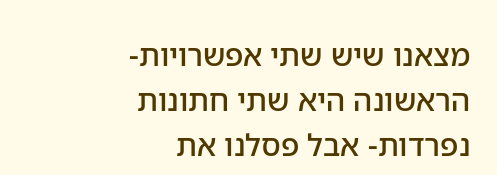מצאנו שיש שתי אפשרויות- הראשונה היא שתי חתונות נפרדות- אבל פסלנו את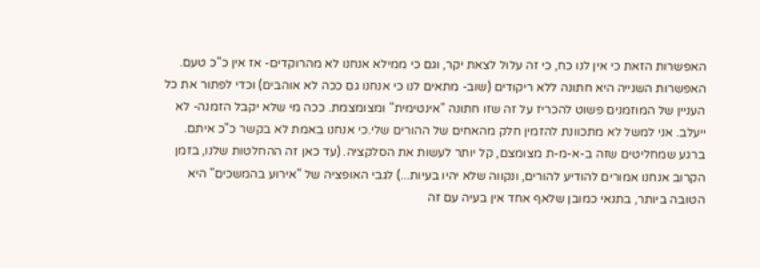האפשרות הזאת כי אין לנו כח, כי זה עלול לצאת יקר, וגם כי ממילא אנחנו לא מהרוקדים- אז אין כ"כ טעם. האפשרות השנייה היא חתונה ללא ריקודים (שוב- מתאים לנו כי אנחנו גם ככה לא אוהבים) וכדי לפתור את כל העניין של המוזמנים פשוט להכריז על זה שזו חתונה "אינטימית" ומצומצמת. ככה מי שלא יקבל הזמנה- לא ייעלב. אני למשל לא מתכוונת להזמין חלק מהאחים של ההורים שלי.כי אנחנו באמת לא בקשר כ"כ איתם. ברגע שמחליטים שזה ב-א-מ-ת מצומצם, קל יותר לעשות את הסלקציה. (עד כאן זה ההחלטות שלנו, בזמן הקרוב אנחנו אמורים להודיע להורים, ונקווה שלא יהיו בעיות...) לגבי האופציה של "אירוע בהמשכים" היא הטובה ביותר, בתנאי כמובן שלאף אחד אין בעיה עם זה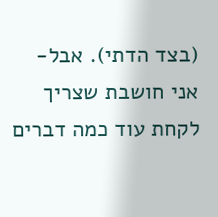(בצד הדתי). אבל- אני חושבת שצריך לקחת עוד כמה דברים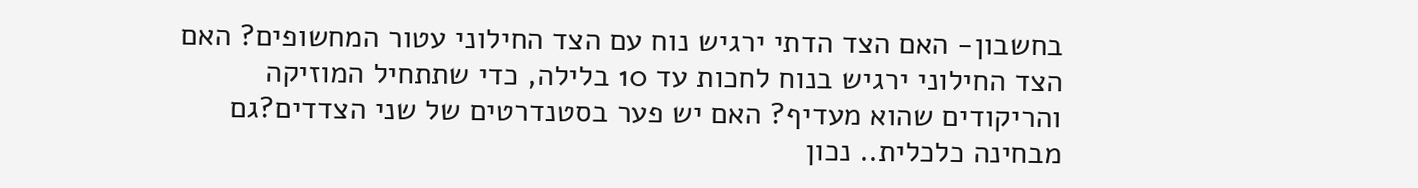בחשבון- האם הצד הדתי ירגיש נוח עם הצד החילוני עטור המחשופים? האם הצד החילוני ירגיש בנוח לחכות עד 10 בלילה, כדי שתתחיל המוזיקה והריקודים שהוא מעדיף? האם יש פער בסטנדרטים של שני הצדדים?גם מבחינה כלכלית.. נכון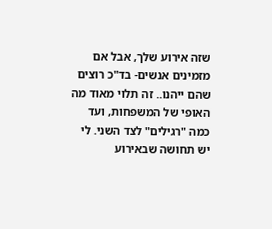שזה אירוע שלך, אבל אם מזמינים אנשים- בד"כ רוצים שהם ייהנו.. זה תלוי מאוד מה האופי של המשפחות, ועד כמה "רגילים" לצד השני. לי יש תחושה שבאירוע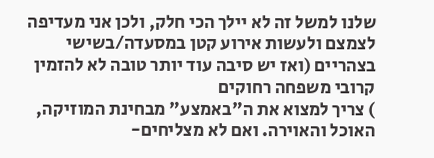שלנו למשל זה לא יילך הכי חלק, ולכן אני מעדיפה לצמצם ולעשות אירוע קטן במסעדה/בשישי בצהריים (ואז יש סיבה עוד יותר טובה לא להזמין קרובי משפחה רחוקים
) צריך למצוא את ה"באמצע" מבחינת המוזיקה, האוכל והאוירה. ואם לא מצליחים-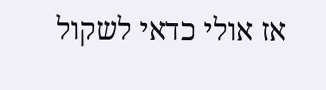אז אולי כדאי לשקול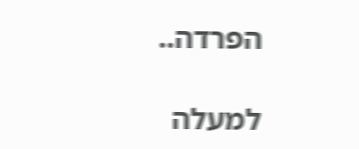הפרדה..

למעלה